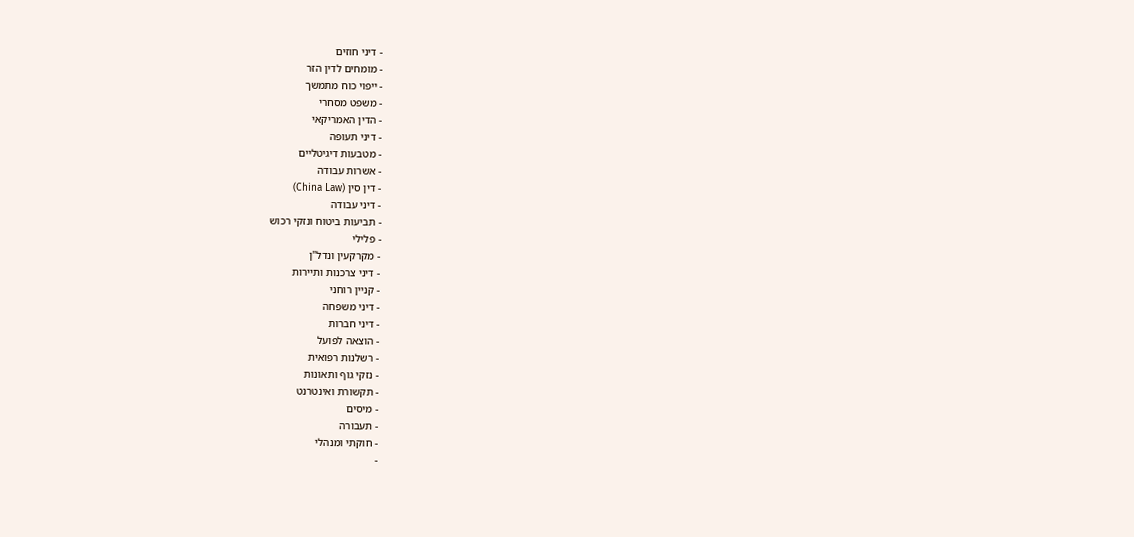- דיני חוזים
- מומחים לדין הזר
- ייפוי כוח מתמשך
- משפט מסחרי
- הדין האמריקאי
- דיני תעופה
- מטבעות דיגיטליים
- אשרות עבודה
- דין סין (China Law)
- דיני עבודה
- תביעות ביטוח ונזקי רכוש
- פלילי
- מקרקעין ונדל"ן
- דיני צרכנות ותיירות
- קניין רוחני
- דיני משפחה
- דיני חברות
- הוצאה לפועל
- רשלנות רפואית
- נזקי גוף ותאונות
- תקשורת ואינטרנט
- מיסים
- תעבורה
- חוקתי ומנהלי
-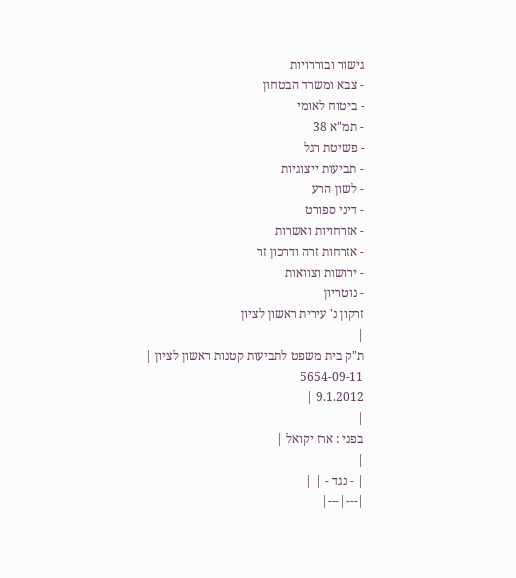גישור ובוררויות
- צבא ומשרד הבטחון
- ביטוח לאומי
- תמ"א 38
- פשיטת רגל
- תביעות ייצוגיות
- לשון הרע
- דיני ספורט
- אזרחויות ואשרות
- אזרחות זרה ודרכון זר
- ירושות וצוואות
- נוטריון
זרקון נ' עירית ראשון לציון
|
ת"ק בית משפט לתביעות קטנות ראשון לציון |
5654-09-11
9.1.2012 |
|
בפני : ארז יקואל |
|
| - נגד - | |
|---|---|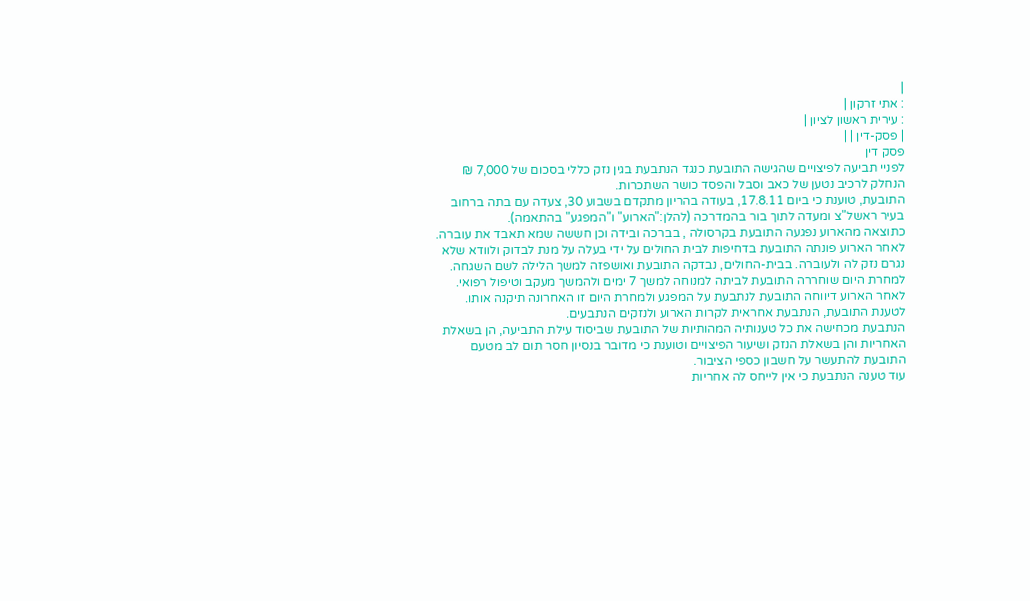|
: אתי זרקון |
: עירית ראשון לציון |
| פסק-דין | |
פסק דין
לפניי תביעה לפיצויים שהגישה התובעת כנגד הנתבעת בגין נזק כללי בסכום של 7,000 ₪ הנחלק לרכיב נטען של כאב וסבל והפסד כושר השתכרות.
התובעת, טוענת כי ביום 17.8.11, בעודה בהריון מתקדם בשבוע 30, צעדה עם בתה ברחוב בעיר ראשל"צ ומעדה לתוך בור בהמדרכה (להלן:"הארוע" ו"המפגע" בהתאמה).
כתוצאה מהארוע נפגעה התובעת בקרסולה , בברכה ובידה וכן חששה שמא תאבד את עוברה.
לאחר הארוע פונתה התובעת בדחיפות לבית החולים על ידי בעלה על מנת לבדוק ולוודא שלא נגרם נזק לה ולעוברה. בבית-החולים, נבדקה התובעת ואושפזה למשך הלילה לשם השגחה. למחרת היום שוחררה התובעת לביתה למנוחה למשך 7 ימים ולהמשך מעקב וטיפול רפואי.
לאחר הארוע דיווחה התובעת לנתבעת על המפגע ולמחרת היום זו האחרונה תיקנה אותו.
לטענת התובעת, הנתבעת אחראית לקרות הארוע ולנזקים הנתבעים.
הנתבעת מכחישה את כל טענותיה המהותיות של התובעת שביסוד עילת התביעה, הן בשאלת האחריות והן בשאלת הנזק ושיעור הפיצויים וטוענת כי מדובר בנסיון חסר תום לב מטעם התובעת להתעשר על חשבון כספי הציבור.
עוד טענה הנתבעת כי אין לייחס לה אחריות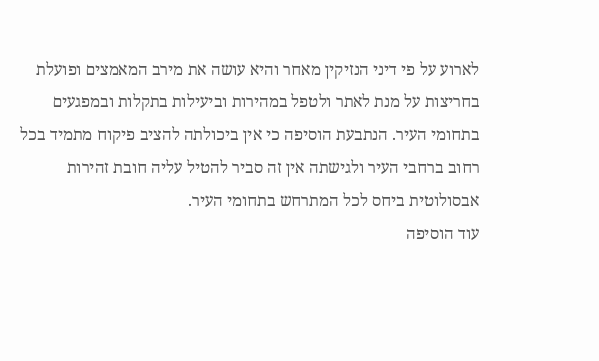לארוע על פי דיני הנזיקין מאחר והיא עושה את מירב המאמצים ופועלת בחריצות על מנת לאתר ולטפל במהירות וביעילות בתקלות ובמפגעים בתחומי העיר. הנתבעת הוסיפה כי אין ביכולתה להציב פיקוח מתמיד בכל רחוב ברחבי העיר ולגישתה אין זה סביר להטיל עליה חובת זהירות אבסולוטית ביחס לכל המתרחש בתחומי העיר.
עוד הוסיפה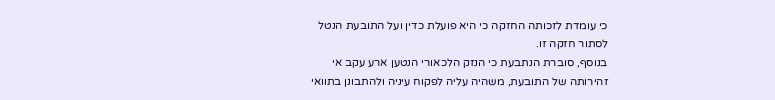כי עומדת לזכותה החזקה כי היא פועלת כדין ועל התובעת הנטל לסתור חזקה זו.
בנוסף, סוברת הנתבעת כי הנזק הלכאורי הנטען ארע עקב אי זהירותה של התובעת, משהיה עליה לפקוח עיניה ולהתבונן בתוואי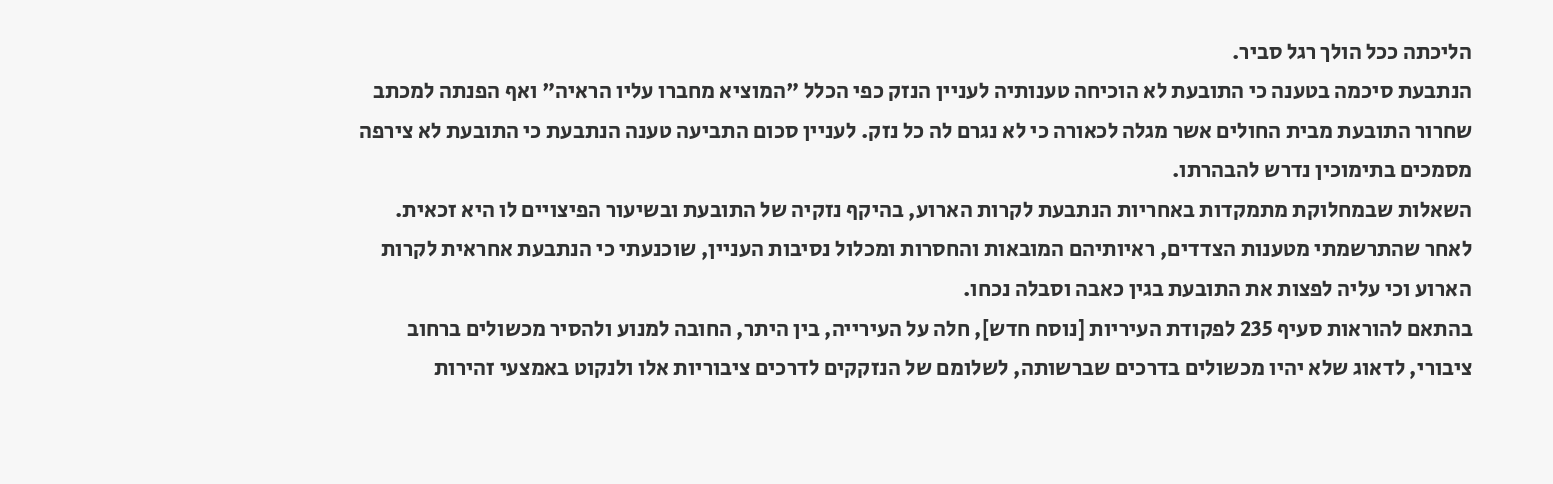הליכתה ככל הולך רגל סביר.
הנתבעת סיכמה בטענה כי התובעת לא הוכיחה טענותיה לעניין הנזק כפי הכלל "המוציא מחברו עליו הראיה" ואף הפנתה למכתב שחרור התובעת מבית החולים אשר מגלה לכאורה כי לא נגרם לה כל נזק. לעניין סכום התביעה טענה הנתבעת כי התובעת לא צירפה מסמכים בתימוכין נדרש להבהרתו.
השאלות שבמחלוקת מתמקדות באחריות הנתבעת לקרות הארוע, בהיקף נזקיה של התובעת ובשיעור הפיצויים לו היא זכאית. לאחר שהתרשמתי מטענות הצדדים, ראיותיהם המובאות והחסרות ומכלול נסיבות העניין, שוכנעתי כי הנתבעת אחראית לקרות הארוע וכי עליה לפצות את התובעת בגין כאבה וסבלה נכחו.
בהתאם להוראות סעיף 235 לפקודת העיריות [נוסח חדש], חלה על העירייה, בין היתר, החובה למנוע ולהסיר מכשולים ברחוב ציבורי, לדאוג שלא יהיו מכשולים בדרכים שברשותה, לשלומם של הנזקקים לדרכים ציבוריות אלו ולנקוט באמצעי זהירות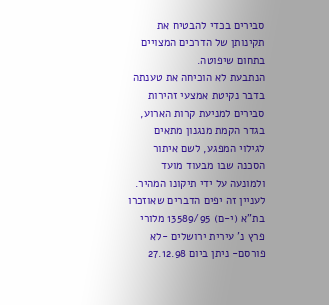סבירים בכדי להבטיח את תקינותן של הדרכים המצויים בתחום שיפוטה.
הנתבעת לא הוכיחה את טענתה בדבר נקיטת אמצעי זהירות סבירים למניעת קרות הארוע, בגדר הקמת מנגנון מתאים לגילוי המפגע, לשם איתור הסכנה שבו מבעוד מועד ולמונעה על ידי תיקונו המהיר.
לעניין זה יפים הדברים שאוזכרו בת"א (י-ם) 13589/95 מלורי פרץ נ' עירית ירושלים -לא פורסם- ניתן ביום 27.12.98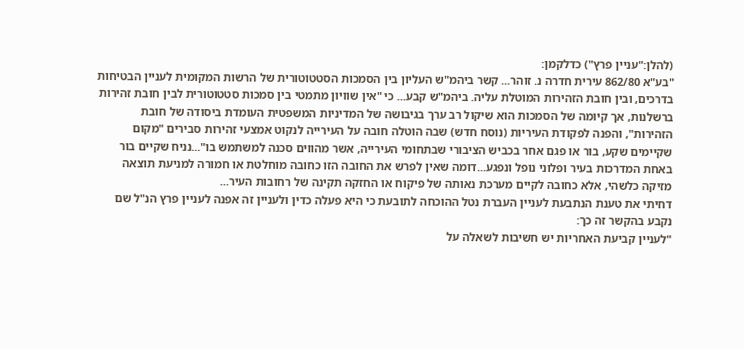(להלן:"עניין פרץ") כדלקמן:
"בע"א 862/80 עירית חדרה נ. זוהר... קשר ביהמ"ש העליון בין הסמכות הסטטוטורית של הרשות המקומית לעניין הבטיחות בדרכים, ובין חובת הזהירות המוטלת עליה. ביהמ"ש קבע... כי "אין שוויון מתמטי בין סמכות סטטוטורית לבין חובת זהירות ברשלנות, אך קיומה של הסמכות הוא שיקול רב ערך בגיבושה של המדיניות המשפטית העומדת ביסודה של חובת הזהירות", והפנה לפקודת העיריות (נוסח חדש) שבה הוטלה חובה על העירייה לנקוט אמצעי זהירות סבירים "מקום שקיימים שקע, בור או פגם אחר בכביש הציבורי שבתחומי העירייה, אשר מהווים סכנה למשתמש בו"...נניח שקיים בור באחת המדרכות בעיר ופלוני נופל ונפגע...דומה שאין לפרש את החובה הזו כחובה מוחלטת או חמורה למניעת תוצאה מזיקה כלשהי, אלא כחובה לקיים מערכת נאותה של פיקוח או החזקה תקינה של רחובות העיר...
דחיתי את טענת הנתבעת לעניין העברת נטל ההוכחה לתובעת כי היא פעלה כדין ולעניין זה אפנה לעניין פרץ הנ"ל שם נקבע בהקשר זה כך:
"לעניין קביעת האחריות יש חשיבות לשאלה על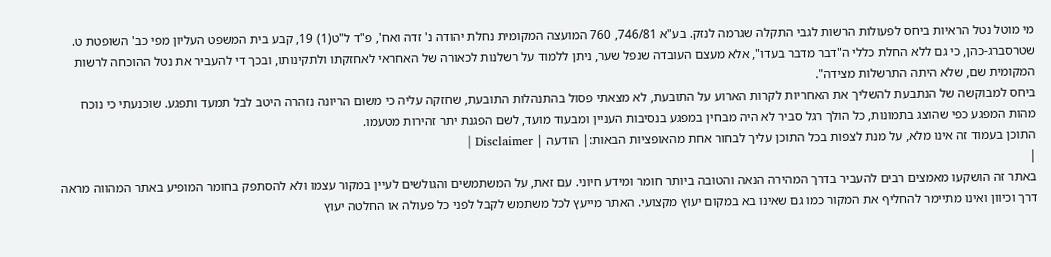מי מוטל נטל הראיות ביחס לפעולות הרשות לגבי התקלה שגרמה לנזק. בע"א 746/81, 760 המועצה המקומית נחלת יהודה נ' זדה ואח', פ"ד ל"ט(1) 19, קבע בית המשפט העליון מפי כב' השופטת ט. שטרסברג-כהן, כי גם ללא החלת כללי ה"דבר מדבר בעדו", אלא מעצם העובדה שנפל שער, ניתן ללמוד על רשלנות לכאורה של האחראי לאחזקתו ולתקינותו, ובכך די להעביר את נטל ההוכחה לרשות המקומית שם, שלא היתה התרשלות מצידה".
ביחס למבוקשה של הנתבעת להשליך את האחריות לקרות הארוע על התובעת, לא מצאתי פסול בהתנהלות התובעת, שחזקה עליה כי משום הריונה נזהרה היטב לבל תמעד ותפגע. שוכנעתי כי נוכח מהות המפגע כפי שהוצג בתמונות, כל הולך רגל סביר לא היה מבחין במפגע בנסיבות העניין ומבעוד מועד, לשם הפגנת יתר זהירות מטעמו.
התוכן בעמוד זה אינו מלא, על מנת לצפות בכל התוכן עליך לבחור אחת מהאופציות הבאות:| הודעה | Disclaimer |
|
באתר זה הושקעו מאמצים רבים להעביר בדרך המהירה הנאה והטובה ביותר חומר ומידע חיוני. עם זאת, על המשתמשים והגולשים לעיין במקור עצמו ולא להסתפק בחומר המופיע באתר המהווה מראה דרך וכיוון ואינו מתיימר להחליף את המקור כמו גם שאינו בא במקום יעוץ מקצועי. האתר מייעץ לכל משתמש לקבל לפני כל פעולה או החלטה יעוץ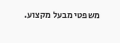משפטי מבעל מקצוע.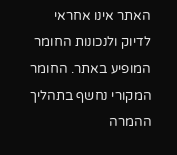האתר אינו אחראי לדיוק ולנכונות החומר המופיע באתר. החומר המקורי נחשף בתהליך ההמרה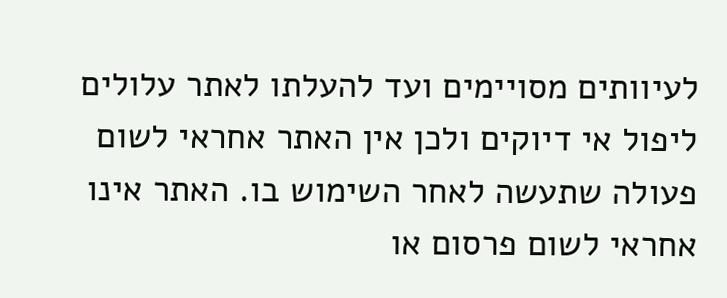לעיוותים מסויימים ועד להעלתו לאתר עלולים ליפול אי דיוקים ולכן אין האתר אחראי לשום פעולה שתעשה לאחר השימוש בו. האתר אינו אחראי לשום פרסום או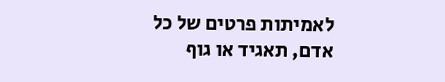לאמיתות פרטים של כל אדם, תאגיד או גוף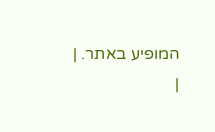המופיע באתר. |
|